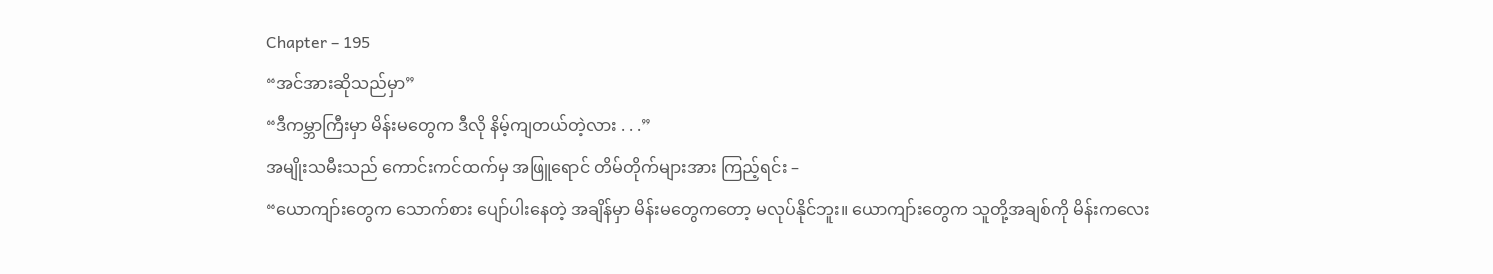Chapter – 195
“အင်အားဆိုသည်မှာ”
“ဒီကမ္ဘာကြီးမှာ မိန်းမတွေက ဒီလို နိမ့်ကျတယ်တဲ့လား . . .”
အမျိုးသမီးသည် ကောင်းကင်ထက်မှ အဖြူရောင် တိမ်တိုက်များအား ကြည့်ရင်း –
“ယောကျာ်းတွေက သောက်စား ပျော်ပါးနေတဲ့ အချိန်မှာ မိန်းမတွေကတော့ မလုပ်နိုင်ဘူး။ ယောကျာ်းတွေက သူတို့အချစ်ကို မိန်းကလေး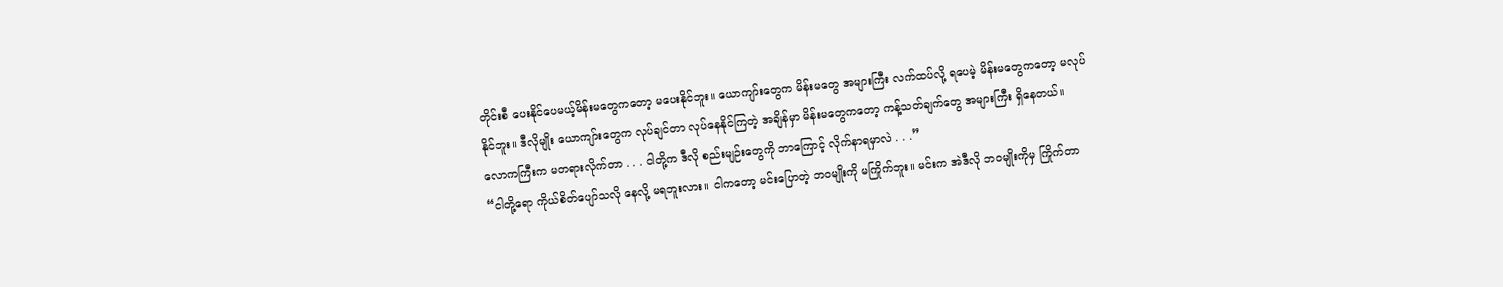တိုင်းစီ ပေးနိုင်ပေမယ့်မိန်းမတွေကတော့ မပေးနိုင်ဘူး။ ယောကျာ်းတွေက မိန်းမတွေ အများကြီး လက်ထပ်လို့ ရပေမဲ့ မိန်းမတွေကတော့ မလုပ်နိုင်ဘူး။ ဒီလိုမျိုး ယောကျာ်းတွေက လုပ်ချင်တာ လုပ်နေနိုင်ကြတဲ့ အချိန်မှာ မိန်းမတွေကတော့ ကန့်သတ်ချက်တွေ အများကြီး ရှိနေတယ်။ လောကကြီးက မတရားလိုက်တာ . . . ငါတို့က ဒီလို စည်းမျဉ်းတွေကို ဘာကြောင့် လိုက်နာရမှာလဲ . . .”
“ငါတို့ရော ကိုယ်စိတ်ပျော်သလို နေလို့ မရဘူးလား။ ငါကတော့ မင်းပြောတဲ့ ဘဝမျိုးကို မကြိုက်ဘူး။ မင်းက အဲဒီလို ဘဝမျိုးကိုမှ ကြိုက်တာ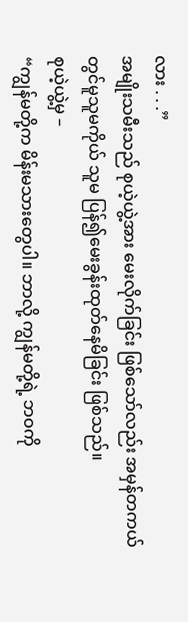လား . . .”
အမျိုးသမီးသည် စုယဲ့ယွဲ့အား မေးလိုက်ခြင်း ဖြစ်သော်လည်း အမှန်တကယ်တွင်မူသူမကိုယ် သူမ ပြန်၍မေးခွန်းထုတ်နေမိခြင်း ဖြစ်သည်။
စုယဲ့ယွဲ့မှ –
“ကျွန်မတို့က မိန်းမသားတွေပါ။ ဘာလို့ ကျွန်မတို့ရဲ့ ဘဝကို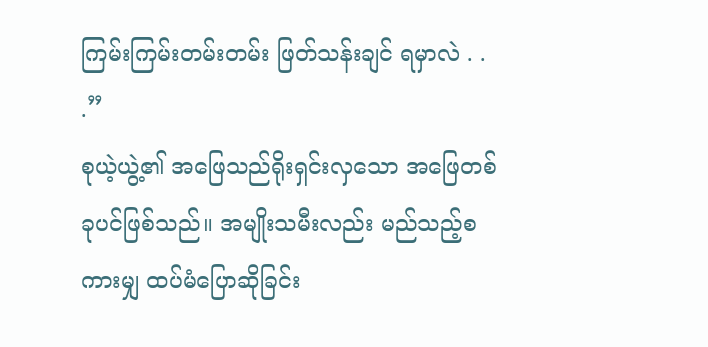ကြမ်းကြမ်းတမ်းတမ်း ဖြတ်သန်းချင် ရမှာလဲ . . .”
စုယဲ့ယွဲ့၏ အဖြေသည်ရိုးရှင်းလှသော အဖြေတစ်ခုပင်ဖြစ်သည်။ အမျိုးသမီးလည်း မည်သည့်စကားမျှ ထပ်မံပြောဆိုခြင်း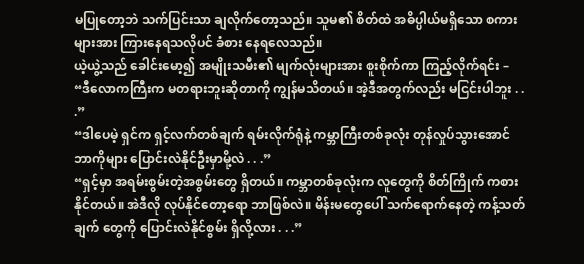မပြုတော့ဘဲ သက်ပြင်းသာ ချလိုက်တော့သည်။ သူမ၏ စိတ်ထဲ အဓိပ္ပါယ်မရှိသော စကားများအား ကြားနေရသလိုပင် ခံစား နေရလေသည်။
ယဲ့ယွဲ့သည် ခေါင်းမော့၍ အမျိုးသမီး၏ မျက်လုံးများအား စူးစိုက်ကာ ကြည့်လိုက်ရင်း –
“ဒီလောကကြီးက မတရားဘူးဆိုတာကို ကျွန်မသိတယ်။ အဲ့ဒီအတွက်လည်း မငြင်းပါဘူး . . .”
“ဒါပေမဲ့ ရှင်က ရှင့်လက်တစ်ချက် ရမ်းလိုက်ရုံနဲ့ ကမ္ဘာကြီးတစ်ခုလုံး တုန်လှုပ်သွားအောင် ဘာကိုများ ပြောင်းလဲနိုင်ဦးမှာမို့လဲ . . .”
“ရှင့်မှာ အရမ်းစွမ်းတဲ့အစွမ်းတွေ ရှိတယ်။ ကမ္ဘာတစ်ခုလုံးက လူတွေကို စိတ်ကြိုက် ကစားနိုင်တယ်။ အဲဒီလို လုပ်နိုင်တော့ရော ဘာဖြစ်လဲ။ မိန်းမတွေပေါ် သက်ရောက်နေတဲ့ ကန့်သတ်ချက် တွေကို ပြောင်းလဲနိုင်စွမ်း ရှိလို့လား . . .”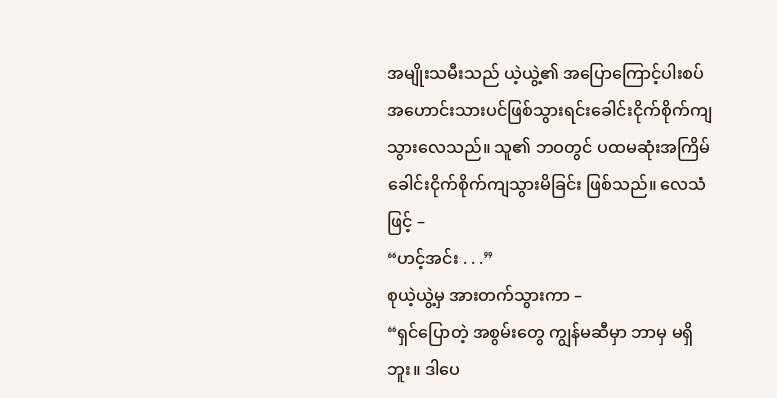အမျိုးသမီးသည် ယဲ့ယွဲ့၏ အပြောကြောင့်ပါးစပ်အဟောင်းသားပင်ဖြစ်သွားရင်းခေါင်းငိုက်စိုက်ကျသွားလေသည်။ သူ၏ ဘဝတွင် ပထမဆုံးအကြိမ် ခေါင်းငိုက်စိုက်ကျသွားမိခြင်း ဖြစ်သည်။ လေသံဖြင့် –
“ဟင့်အင်း . . .”
စုယဲ့ယွဲ့မှ အားတက်သွားကာ –
“ရှင်ပြောတဲ့ အစွမ်းတွေ ကျွန်မဆီမှာ ဘာမှ မရှိဘူး။ ဒါပေ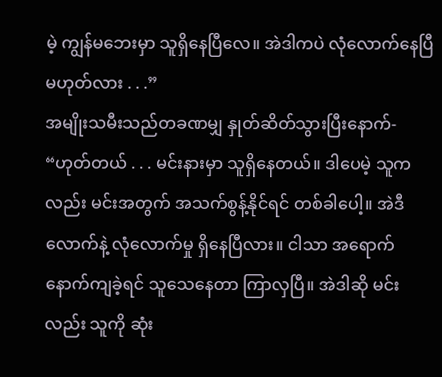မဲ့ ကျွန်မဘေးမှာ သူရှိနေပြီလေ။ အဲဒါကပဲ လုံလောက်နေပြီ မဟုတ်လား . . .”
အမျိုးသမီးသည်တခဏမျှ နှုတ်ဆိတ်သွားပြီးနောက်-
“ဟုတ်တယ် . . . မင်းနားမှာ သူရှိနေတယ်။ ဒါပေမဲ့ သူကလည်း မင်းအတွက် အသက်စွန့်နိုင်ရင် တစ်ခါပေါ့။ အဲဒီလောက်နဲ့ လုံလောက်မှု ရှိနေပြီလား။ ငါသာ အရောက်နောက်ကျခဲ့ရင် သူသေနေတာ ကြာလှပြီ။ အဲဒါဆို မင်းလည်း သူကို ဆုံး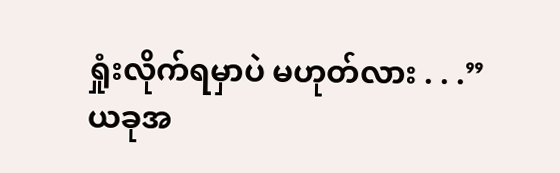ရှုံးလိုက်ရမှာပဲ မဟုတ်လား . . .”
ယခုအ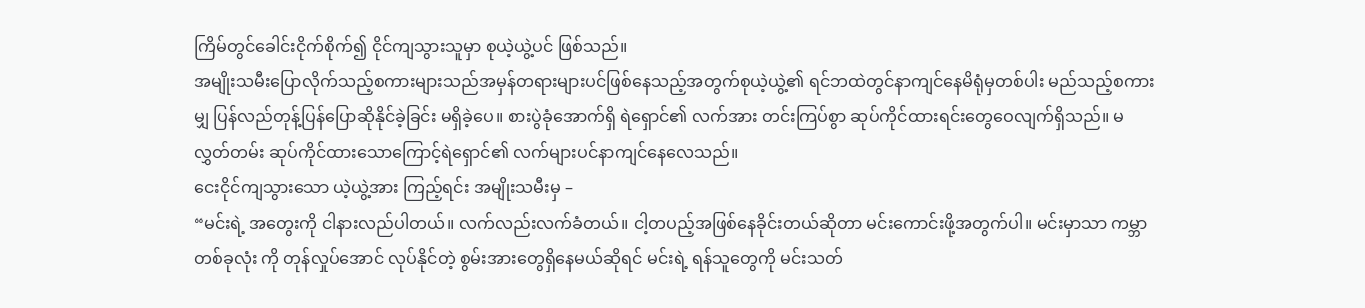ကြိမ်တွင်ခေါင်းငိုက်စိုက်၍ ငိုင်ကျသွားသူမှာ စုယဲ့ယွဲ့ပင် ဖြစ်သည်။
အမျိုးသမီးပြောလိုက်သည့်စကားများသည်အမှန်တရားများပင်ဖြစ်နေသည့်အတွက်စုယဲ့ယွဲ့၏ ရင်ဘထဲတွင်နာကျင်နေမိရုံမှတစ်ပါး မည်သည့်စကားမျှ ပြန်လည်တုန့်ပြန်ပြောဆိုနိုင်ခဲ့ခြင်း မရှိခဲ့ပေ။ စားပွဲခုံအောက်ရှိ ရဲရှောင်၏ လက်အား တင်းကြပ်စွာ ဆုပ်ကိုင်ထားရင်းတွေဝေလျက်ရှိသည်။ မလွှတ်တမ်း ဆုပ်ကိုင်ထားသောကြောင့်ရဲရှောင်၏ လက်များပင်နာကျင်နေလေသည်။
ငေးငိုင်ကျသွားသော ယဲ့ယွဲ့အား ကြည့်ရင်း အမျိုးသမီးမှ –
“မင်းရဲ့ အတွေးကို ငါနားလည်ပါတယ်။ လက်လည်းလက်ခံတယ်။ ငါ့တပည့်အဖြစ်နေခိုင်းတယ်ဆိုတာ မင်းကောင်းဖို့အတွက်ပါ။ မင်းမှာသာ ကမ္ဘာတစ်ခုလုံး ကို တုန်လှုပ်အောင် လုပ်နိုင်တဲ့ စွမ်းအားတွေရှိနေမယ်ဆိုရင် မင်းရဲ့ ရန်သူတွေကို မင်းသတ်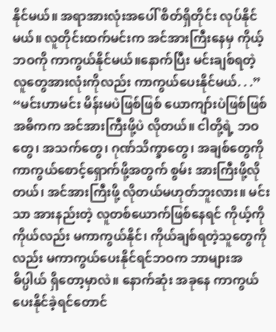နိုင်မယ်။ အရာအားလုံးအပေါ် စိတ်ရှိတိုင်း လုပ်နိုင်မယ်။ လူတိုင်းထက်မင်းက အင်အားကြီးနေမှ ကိုယ့်ဘဝကို ကာကွယ်နိုင်မယ်။နောက်ပြီး မင်းချစ်ရတဲ့ လူတွေအားလုံးကိုလည်း ကာကွယ်ပေးနိုင်မယ်. . .”
“မင်းဟာမင်း မိန်းမပဲဖြစ်ဖြစ် ယောကျာ်းပဲဖြစ်ဖြစ် အဓိကက အင်အားကြီးဖို့ပဲ လိုတယ်။ ငါတို့ရဲ့ ဘဝတွေ၊ အသက်တွေ၊ ဂုဏ်သိက္ခာတွေ၊ အချစ်တွေကို ကာကွယ်စောင့်ရှောက်ဖို့အတွက် စွမ်း အားကြီးဖို့လိုတယ်၊ အင်အားကြီးဖို့ လိုတယ်မဟုတ်ဘူးလား။ မင်းသာ အားနည်းတဲ့ လူတစ်ယောက်ဖြစ်နေရင် ကိုယ့်ကိုကိုယ်လည်း မကာကွယ်နိုင်၊ ကိုယ်ချစ်ရတဲ့သူတွေကိုလည်း မကာကွယ်ပေးနိုင်ရင်ဘဝက ဘာများအဓိပ္ပါယ် ရှိတော့မှာလဲ။ နောက်ဆုံး အခုနေ ကာကွယ်ပေးနိုင်ခဲ့ရင်တောင်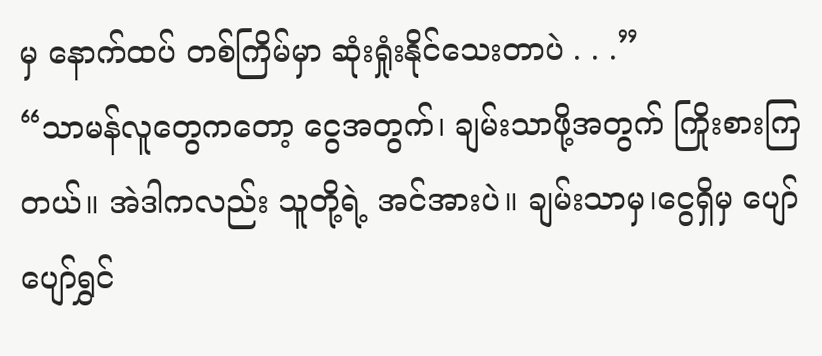မှ နောက်ထပ် တစ်ကြိမ်မှာ ဆုံးရှုံးနိုင်သေးတာပဲ . . .”
“သာမန်လူတွေကတော့ ငွေအတွက်၊ ချမ်းသာဖို့အတွက် ကြိုးစားကြတယ်။ အဲဒါကလည်း သူတို့ရဲ့ အင်အားပဲ။ ချမ်းသာမှ၊ငွေရှိမှ ပျော်ပျော်ရွှင်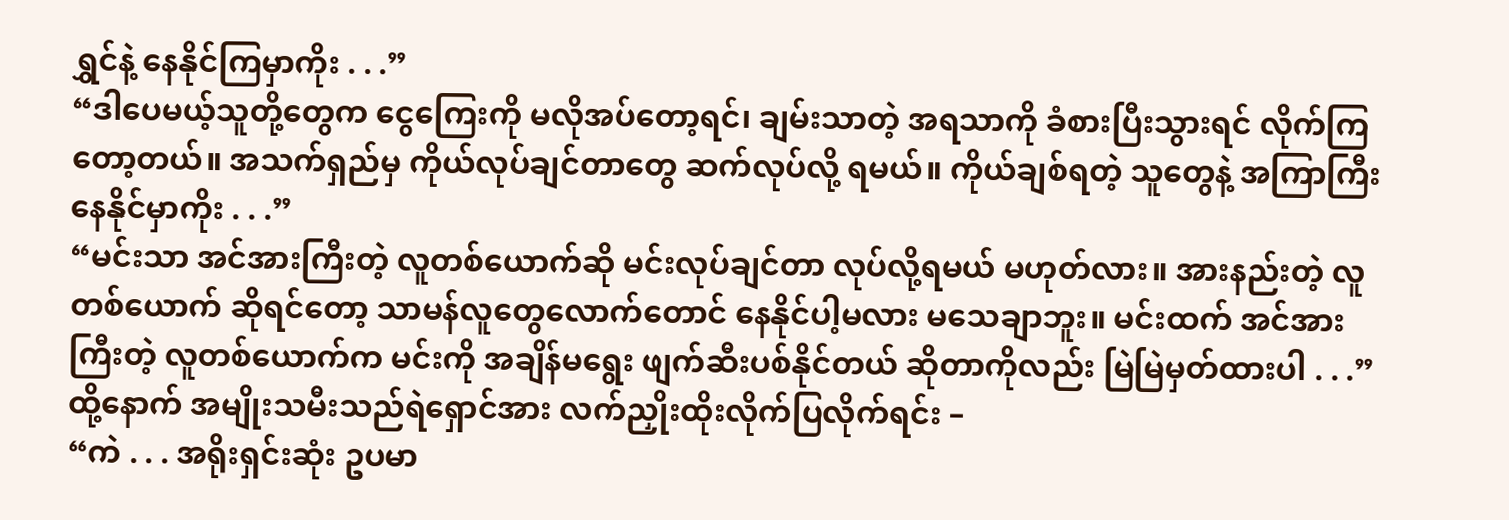ရွှင်နဲ့ နေနိုင်ကြမှာကိုး . . .”
“ဒါပေမယ့်သူတို့တွေက ငွေကြေးကို မလိုအပ်တော့ရင်၊ ချမ်းသာတဲ့ အရသာကို ခံစားပြီးသွားရင် လိုက်ကြတော့တယ်။ အသက်ရှည်မှ ကိုယ်လုပ်ချင်တာတွေ ဆက်လုပ်လို့ ရမယ်။ ကိုယ်ချစ်ရတဲ့ သူတွေနဲ့ အကြာကြီးနေနိုင်မှာကိုး . . .”
“မင်းသာ အင်အားကြီးတဲ့ လူတစ်ယောက်ဆို မင်းလုပ်ချင်တာ လုပ်လို့ရမယ် မဟုတ်လား။ အားနည်းတဲ့ လူတစ်ယောက် ဆိုရင်တော့ သာမန်လူတွေလောက်တောင် နေနိုင်ပါ့မလား မသေချာဘူး။ မင်းထက် အင်အားကြီးတဲ့ လူတစ်ယောက်က မင်းကို အချိန်မရွေး ဖျက်ဆီးပစ်နိုင်တယ် ဆိုတာကိုလည်း မြဲမြဲမှတ်ထားပါ . . .”
ထို့နောက် အမျိုးသမီးသည်ရဲရှောင်အား လက်ညှိုးထိုးလိုက်ပြလိုက်ရင်း –
“ကဲ . . . အရိုးရှင်းဆုံး ဥပမာ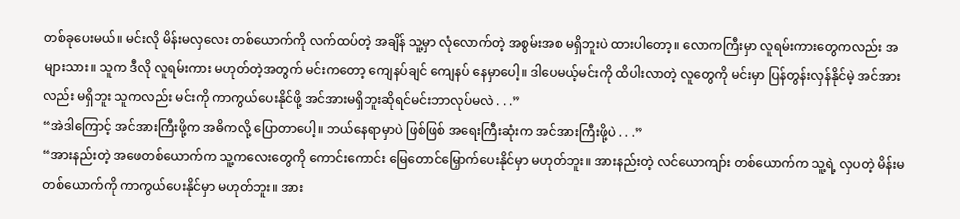တစ်ခုပေးမယ်။ မင်းလို မိန်းမလှလေး တစ်ယောက်ကို လက်ထပ်တဲ့ အချိန် သူ့မှာ လုံလောက်တဲ့ အစွမ်းအစ မရှိဘူးပဲ ထားပါတော့။ လောကကြီးမှာ လူရမ်းကားတွေကလည်း အများသား။ သူက ဒီလို လူရမ်းကား မဟုတ်တဲ့အတွက် မင်းကတော့ ကျေနပ်ချင် ကျေနပ် နေမှာပေါ့။ ဒါပေမယ့်မင်းကို ထိပါးလာတဲ့ လူတွေကို မင်းမှာ ပြန်တွန်းလှန်နိုင်မဲ့ အင်အားလည်း မရှိဘူး သူကလည်း မင်းကို ကာကွယ်ပေးနိုင်ဖို့ အင်အားမရှိဘူးဆိုရင်မင်းဘာလုပ်မလဲ . . .”
“အဲဒါကြောင့် အင်အားကြီးဖို့က အဓိကလို့ ပြောတာပေါ့။ ဘယ်နေရာမှာပဲ ဖြစ်ဖြစ် အရေးကြီးဆုံးက အင်အားကြီးဖို့ပဲ . . .”
“အားနည်းတဲ့ အဖေတစ်ယောက်က သူ့ကလေးတွေကို ကောင်းကောင်း မြေတောင်မြှောက်ပေးနိုင်မှာ မဟုတ်ဘူး။ အားနည်းတဲ့ လင်ယောကျာ်း တစ်ယောက်က သူ့ရဲ့ လှပတဲ့ မိန်းမတစ်ယောက်ကို ကာကွယ်ပေးနိုင်မှာ မဟုတ်ဘူး။ အား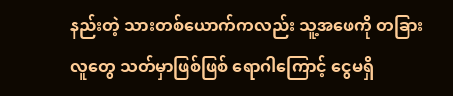နည်းတဲ့ သားတစ်ယောက်ကလည်း သူ့အဖေကို တခြားလူတွေ သတ်မှာဖြစ်ဖြစ် ရောဂါကြောင့် ငွေမရှိ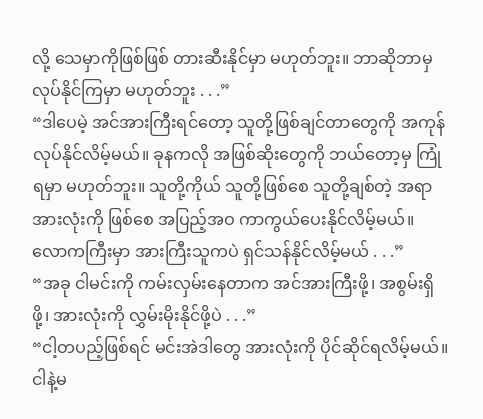လို့ သေမှာကိုဖြစ်ဖြစ် တားဆီးနိုင်မှာ မဟုတ်ဘူး။ ဘာဆိုဘာမှ လုပ်နိုင်ကြမှာ မဟုတ်ဘူး . . .”
“ဒါပေမဲ့ အင်အားကြီးရင်တော့ သူတို့ဖြစ်ချင်တာတွေကို အကုန်လုပ်နိုင်လိမ့်မယ်။ ခုနကလို အဖြစ်ဆိုးတွေကို ဘယ်တော့မှ ကြုံရမှာ မဟုတ်ဘူး။ သူတို့ကိုယ် သူတို့ဖြစ်စေ သူတို့ချစ်တဲ့ အရာအားလုံးကို ဖြစ်စေ အပြည့်အဝ ကာကွယ်ပေးနိုင်လိမ့်မယ်။ လောကကြီးမှာ အားကြီးသူကပဲ ရှင်သန်နိုင်လိမ့်မယ် . . .”
“အခု ငါမင်းကို ကမ်းလှမ်းနေတာက အင်အားကြီးဖို့၊ အစွမ်းရှိဖို့၊ အားလုံးကို လွှမ်းမိုးနိုင်ဖို့ပဲ . . .”
“ငါ့တပည့်ဖြစ်ရင် မင်းအဲဒါတွေ အားလုံးကို ပိုင်ဆိုင်ရလိမ့်မယ်။ ငါနဲ့မ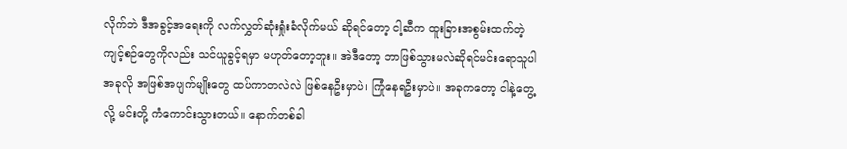လိုက်ဘဲ ဒီအခွင့်အရေးကို လက်လွှတ်ဆုံးရှုံးခံလိုက်မယ် ဆိုရင်တော့ ငါ့ဆီက ထူးခြားအစွမ်းထက်တဲ့ ကျင့်စဉ်တွေကိုလည်း သင်ယူခွင့်ရမှာ မဟုတ်တော့ဘူး။ အဲဒီတော့ ဘာဖြစ်သွားမလဲဆိုရင်မင်းရောသူပါ အခုလို အဖြစ်အပျက်မျိုးတွေ ထပ်ကာတလဲလဲ ဖြစ်နေဦးမှာပဲ၊ ကြုံနေရဦးမှာပဲ။ အခုကတော့ ငါနဲ့တွေ့လို့ မင်းတို့ ကံကောင်းသွားတယ်။ နောက်တစ်ခါ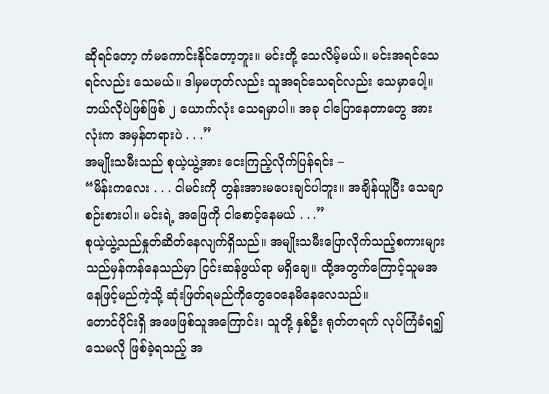ဆိုရင်တော့ ကံမကောင်းနိုင်တော့ဘူး။ မင်းတို့ သေလိမ့်မယ်။ မင်းအရင်သေရင်လည်း သေမယ်။ ဒါမှမဟုတ်လည်း သူအရင်သေရင်လည်း သေမှာပေါ့။ ဘယ်လိုပဲဖြစ်ဖြစ် ၂ ယောက်လုံး သေရမှာပါ။ အခု ငါပြောနေတာတွေ အားလုံးက အမှန်တရားပဲ . . .”
အမျိုးသမီးသည် စုယဲ့ယွဲ့အား ငေးကြည့်လိုက်ပြန်ရင်း –
“မိန်းကလေး . . . ငါမင်းကို တွန်းအားမပေးချင်ပါဘူး။ အချိန်ယူပြီး သေချာစဉ်းစားပါ။ မင်းရဲ့ အဖြေကို ငါစောင့်နေမယ် . . .”
စုယဲ့ယွဲ့သည်နှုတ်ဆိတ်နေလျက်ရှိသည်။ အမျိုးသမီးပြောလိုက်သည့်စကားများသည်မှန်ကန်နေသည်မှာ ငြင်းဆန်ဖွယ်ရာ မရှိချေ။ ထို့အတွက်ကြောင့်သူမအနေဖြင့်မည်ကဲ့သို့ ဆုံးဖြတ်ရမည်ကိုတွေဝေနေမိနေလေသည်။
တောင်ပိုင်းရှိ အဖေဖြစ်သူအကြောင်း၊ သူတို့ နှစ်ဦး ရုတ်တရက် လုပ်ကြံခံရ၍ သေမလို ဖြစ်ခဲ့ရသည့် အ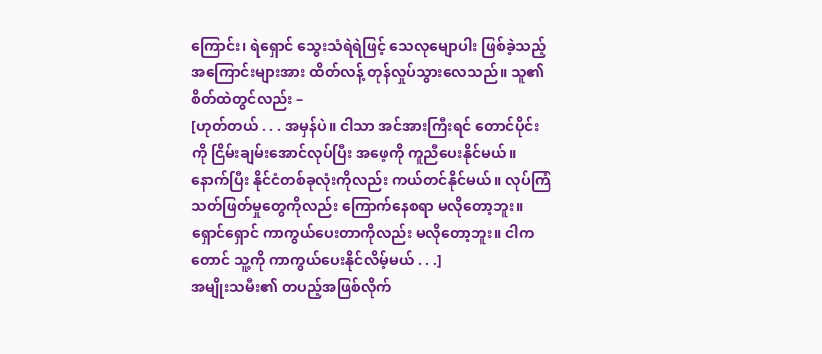ကြောင်း၊ ရဲရှောင် သွေးသံရဲရဲဖြင့် သေလုမျောပါး ဖြစ်ခဲ့သည့် အကြောင်းများအား ထိတ်လန့် တုန်လှုပ်သွားလေသည်။ သူ၏ စိတ်ထဲတွင်လည်း –
[ဟုတ်တယ် . . . အမှန်ပဲ။ ငါသာ အင်အားကြီးရင် တောင်ပိုင်းကို ငြိမ်းချမ်းအောင်လုပ်ပြီး အဖေ့ကို ကူညီပေးနိုင်မယ်။နောက်ပြီး နိုင်ငံတစ်ခုလုံးကိုလည်း ကယ်တင်နိုင်မယ်။ လုပ်ကြံသတ်ဖြတ်မှုတွေကိုလည်း ကြောက်နေစရာ မလိုတော့ဘူး။ ရှောင်ရှောင် ကာကွယ်ပေးတာကိုလည်း မလိုတော့ဘူး။ ငါကတောင် သူ့ကို ကာကွယ်ပေးနိုင်လိမ့်မယ် . . .]
အမျိုးသမီး၏ တပည့်အဖြစ်လိုက်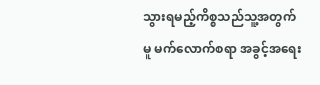သွားရမည့်ကိစ္စသည်သူ့အတွက်မူ မက်လောက်စရာ အခွင့်အရေး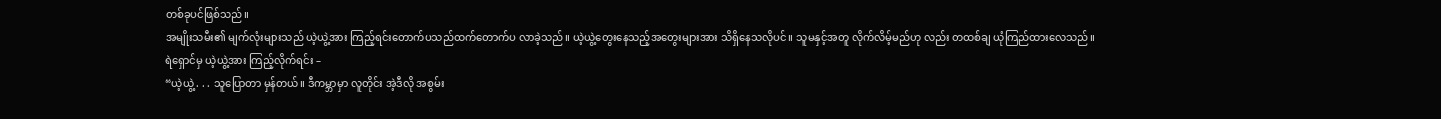တစ်ခုပင်ဖြစ်သည်။
အမျိုးသမီး၏ မျက်လုံးများသည် ယဲ့ယွဲ့အား ကြည့်ရင်းတောက်ပသည်ထက်တောက်ပ လာခဲ့သည်။ ယဲ့ယွဲ့တွေးနေသည့်အတွေးများအား သိရှိနေသလိုပင်။ သူမနှင့်အတူ လိုက်လိမ့်မည်ဟု လည်း တထစ်ချ ယုံကြည်ထားလေသည်။
ရဲရှောင်မှ ယဲ့ယွဲ့အား ကြည့်လိုက်ရင်း –
“ယဲ့ယွဲ့ . . . သူပြောတာ မှန်တယ်။ ဒီကမ္ဘာမှာ လူတိုင်း အဲ့ဒီလို အစွမ်း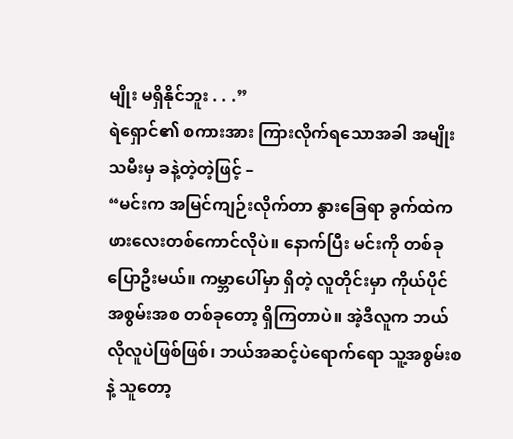မျိုး မရှိနိုင်ဘူး . . .”
ရဲရှောင်၏ စကားအား ကြားလိုက်ရသောအခါ အမျိုးသမီးမှ ခနဲ့တဲ့တဲ့ဖြင့် –
“မင်းက အမြင်ကျဉ်းလိုက်တာ နွားခြေရာ ခွက်ထဲက ဖားလေးတစ်ကောင်လိုပဲ။ နောက်ပြီး မင်းကို တစ်ခုပြောဦးမယ်။ ကမ္ဘာပေါ်မှာ ရှိတဲ့ လူတိုင်းမှာ ကိုယ်ပိုင်အစွမ်းအစ တစ်ခုတော့ ရှိကြတာပဲ။ အဲ့ဒီလူက ဘယ်လိုလူပဲဖြစ်ဖြစ်၊ ဘယ်အဆင့်ပဲရောက်ရော သူ့အစွမ်းစနဲ့ သူတော့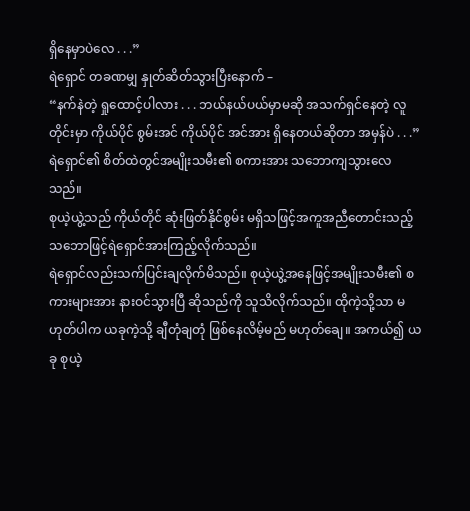ရှိနေမှာပဲလေ . . .”
ရဲရှောင် တခဏမျှ နှုတ်ဆိတ်သွားပြီးနောက် –
“နက်နဲတဲ့ ရှုထောင့်ပါလား . . . ဘယ်နယ်ပယ်မှာမဆို အသက်ရှင်နေတဲ့ လူတိုင်းမှာ ကိုယ်ပိုင် စွမ်းအင် ကိုယ်ပိုင် အင်အား ရှိနေတယ်ဆိုတာ အမှန်ပဲ . . .”
ရဲရှောင်၏ စိတ်ထဲတွင်အမျိုးသမီး၏ စကားအား သဘောကျသွားလေသည်။
စုယဲ့ယွဲ့သည် ကိုယ်တိုင် ဆုံးဖြတ်နိုင်စွမ်း မရှိသဖြင့်အကူအညီတောင်းသည့် သဘောဖြင့်ရဲရှောင်အားကြည့်လိုက်သည်။
ရဲရှောင်လည်းသက်ပြင်းချလိုက်မိသည်။ စုယဲ့ယွဲ့အနေဖြင့်အမျိုးသမီး၏ စကားများအား နားဝင်သွားပြီ ဆိုသည်ကို သူသိလိုက်သည်။ ထိုကဲ့သို့သာ မဟုတ်ပါက ယခုကဲ့သို့ ချီတုံချတုံ ဖြစ်နေလိမ့်မည် မဟုတ်ချေ။ အကယ်၍ ယခု စုယဲ့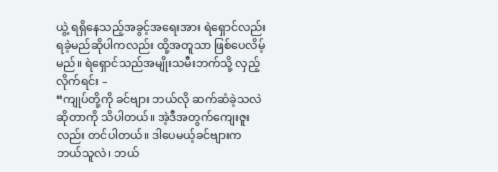ယွဲ့ ရရှိနေသည့်အခွင့်အရေးအား ရဲရှောင်လည်း ရခဲ့မည်ဆိုပါကလည်း ထို့အတူသာ ဖြစ်ပေလိမ့်မည်။ ရဲရှောင်သည်အမျိုးသမီးဘက်သို့ လှည့်လိုက်ရင်း –
“ကျုပ်တို့ကို ခင်ဗျား ဘယ်လို ဆက်ဆံခဲ့သလဲ ဆိုတာကို သိပါတယ်။ အဲ့ဒီအတွက်ကျေးဇူးလည်း တင်ပါတယ်။ ဒါပေမယ့်ခင်ဗျားက ဘယ်သူလဲ၊ ဘယ်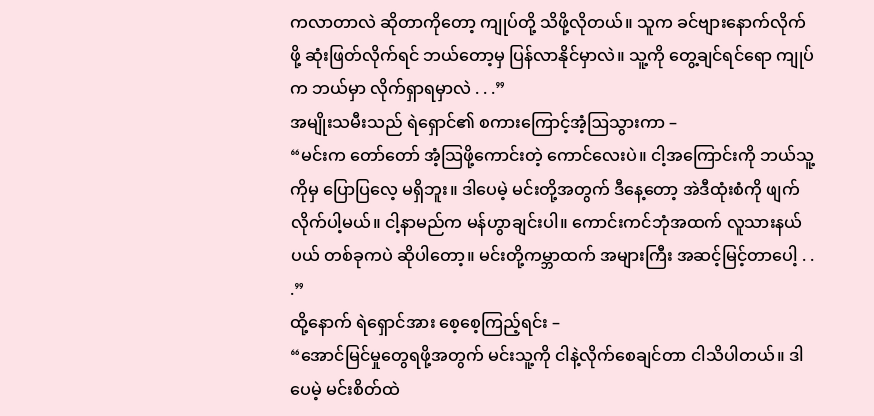ကလာတာလဲ ဆိုတာကိုတော့ ကျုပ်တို့ သိဖို့လိုတယ်။ သူက ခင်ဗျားနောက်လိုက်ဖို့ ဆုံးဖြတ်လိုက်ရင် ဘယ်တော့မှ ပြန်လာနိုင်မှာလဲ။ သူ့ကို တွေ့ချင်ရင်ရော ကျုပ်က ဘယ်မှာ လိုက်ရှာရမှာလဲ . . .”
အမျိုးသမီးသည် ရဲရှောင်၏ စကားကြောင့်အံ့ဩသွားကာ –
“မင်းက တော်တော် အံ့သြဖို့ကောင်းတဲ့ ကောင်လေးပဲ။ ငါ့အကြောင်းကို ဘယ်သူ့ကိုမှ ပြောပြလေ့ မရှိဘူး။ ဒါပေမဲ့ မင်းတို့အတွက် ဒီနေ့တော့ အဲဒီထုံးစံကို ဖျက်လိုက်ပါ့မယ်။ ငါ့နာမည်က မန်ဟွာချင်းပါ။ ကောင်းကင်ဘုံအထက် လူသားနယ်ပယ် တစ်ခုကပဲ ဆိုပါတော့။ မင်းတို့ကမ္ဘာထက် အများကြီး အဆင့်မြင့်တာပေါ့ . . .”
ထို့နောက် ရဲရှောင်အား စေ့စေ့ကြည့်ရင်း –
“အောင်မြင်မှုတွေရဖို့အတွက် မင်းသူ့ကို ငါနဲ့လိုက်စေချင်တာ ငါသိပါတယ်။ ဒါပေမဲ့ မင်းစိတ်ထဲ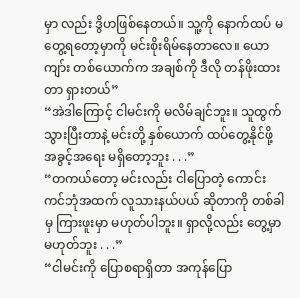မှာ လည်း ဒွိဟဖြစ်နေတယ်။ သူ့ကို နောက်ထပ် မတွေ့ရတော့မှာကို မင်းစိုးရိမ်နေတာလေ။ ယောကျာ်း တစ်ယောက်က အချစ်ကို ဒီလို တန်ဖိုးထားတာ ရှားတယ်”
“အဲဒါကြောင့် ငါမင်းကို မလိမ်ချင်ဘူး။ သူထွက်သွားပြီးတာနဲ့ မင်းတို့ နှစ်ယောက် ထပ်တွေ့နိုင်ဖို့ အခွင့်အရေး မရှိတော့ဘူး . . .”
“တကယ်တော့ မင်းလည်း ငါပြောတဲ့ ကောင်းကင်ဘုံအထက် လူသားနယ်ပယ် ဆိုတာကို တစ်ခါမှ ကြားဖူးမှာ မဟုတ်ပါဘူး။ ရှာလို့လည်း တွေ့မှာ မဟုတ်ဘူး . . .”
“ငါမင်းကို ပြောစရာရှိတာ အကုန်ပြော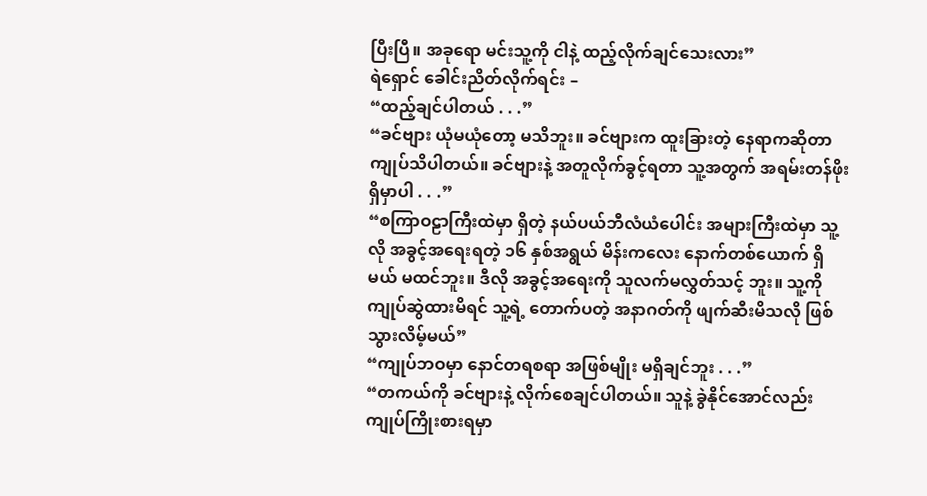ပြီးပြီ။ အခုရော မင်းသူ့ကို ငါနဲ့ ထည့်လိုက်ချင်သေးလား”
ရဲရှောင် ခေါင်းညိတ်လိုက်ရင်း –
“ထည့်ချင်ပါတယ် . . .”
“ခင်ဗျား ယုံမယုံတော့ မသိဘူး။ ခင်ဗျားက ထူးခြားတဲ့ နေရာကဆိုတာ ကျုပ်သိပါတယ်။ ခင်ဗျားနဲ့ အတူလိုက်ခွင့်ရတာ သူ့အတွက် အရမ်းတန်ဖိုးရှိမှာပါ . . .”
“စကြာဝဠာကြီးထဲမှာ ရှိတဲ့ နယ်ပယ်ဘီလံယံပေါင်း အများကြီးထဲမှာ သူ့လို အခွင့်အရေးရတဲ့ ၁၆ နှစ်အရွယ် မိန်းကလေး နောက်တစ်ယောက် ရှိမယ် မထင်ဘူး။ ဒီလို အခွင့်အရေးကို သူလက်မလွှတ်သင့် ဘူး။ သူ့ကို ကျုပ်ဆွဲထားမိရင် သူ့ရဲ့ တောက်ပတဲ့ အနာဂတ်ကို ဖျက်ဆီးမိသလို ဖြစ်သွားလိမ့်မယ်”
“ကျုပ်ဘဝမှာ နောင်တရစရာ အဖြစ်မျိုး မရှိချင်ဘူး . . .”
“တကယ်ကို ခင်ဗျားနဲ့ လိုက်စေချင်ပါတယ်။ သူနဲ့ ခွဲနိုင်အောင်လည်း ကျုပ်ကြိုးစားရမှာ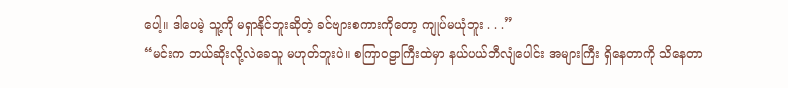ပေါ့။ ဒါပေမဲ့ သူ့ကို မရှာနိုင်ဘူးဆိုတဲ့ ခင်ဗျားစကားကိုတော့ ကျုပ်မယုံဘူး . . .”
“မင်းက ဘယ်ဆိုးလို့လဲခေသူ မဟုတ်ဘူးပဲ။ စကြာဝဠာကြီးထဲမှာ နယ်ပယ်ဘီလျံပေါင်း အများကြီး ရှိနေတာကို သိနေတာ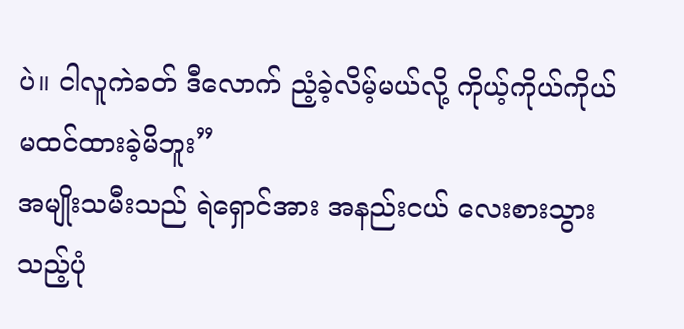ပဲ။ ငါလူကဲခတ် ဒီလောက် ညံ့ခဲ့လိမ့်မယ်လို့ ကိုယ့်ကိုယ်ကိုယ် မထင်ထားခဲ့မိဘူး”
အမျိုးသမီးသည် ရဲရှောင်အား အနည်းငယ် လေးစားသွားသည့်ပုံ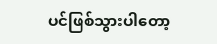ပင်ဖြစ်သွားပါတော့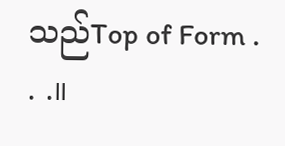သည်Top of Form . . .။